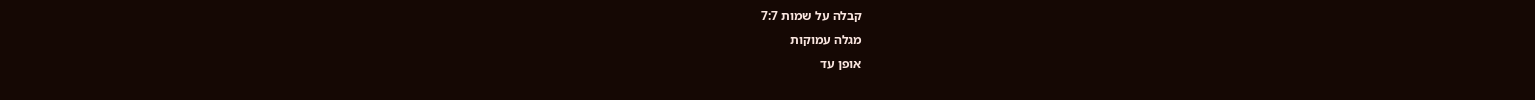קבלה על שמות 7:7
מגלה עמוקות
אופן עד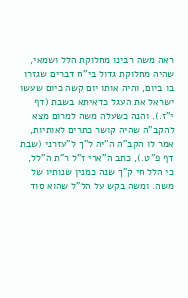ראה משה רבינו מחלוקת הלל ושמאי, שהיה מחלוקת גדול בי"ח דברים שגזרו בו ביום, והיה אותו יום קשה כיום שעשו ישראל את העגל כדאיתא בשבת (דף י"ז.). והנה כשעלה משה למרום מצא להקב"ה שהיה קושר כתרים לאותיות, אמר לו הקב"ה ה"יה ל"ך ל"עזרני (שבת דף פ"ט.), כתב ה"ארי ז"ל ר"ת ה"לל, כי הלל חי ק"ך שנה כמנין שנותיו של משה. ומשה בקש על הל"ל שהוא סוד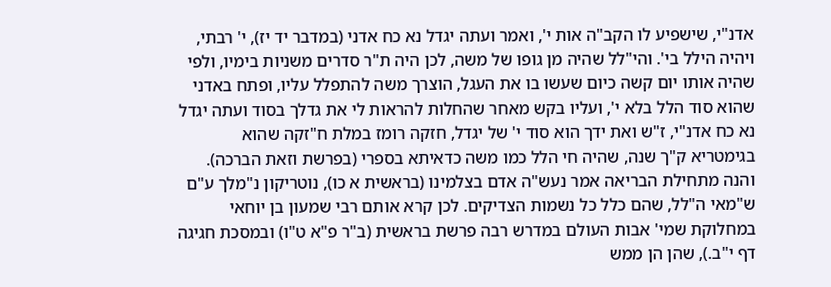אדנ"י, שישפיע לו הקב"ה אות י', ואמר ועתה יגדל נא כח אדני (במדבר יד יז), י' רבתי, ויהיה הילל בי'. והי"לל שהיה מן גופו של משה, לכן היה ת"ר סדרים משניות בימיו, ולפי שהיה אותו יום קשה כיום שעשו בו את העגל, הוצרך משה להתפלל עליו, ופתח באדני שהוא סוד הלל בלא י', ועליו בקש מאחר שהחלות להראות לי את גדלך בסוד ועתה יגדל נא כח אדנ"י, ז"ש ואת ידך הוא סוד י' של יגדל, חזקה רומז במלת ח"זקה שהוא בגימטריא ק"ך שנה, שהיה חי הלל כמו משה כדאיתא בספרי (בפרשת וזאת הברכה). והנה מתחילת הבריאה אמר נעש"ה אדם בצלמינו (בראשית א כו), נוטריקון נ"מלך ע"ם ש"מאי ה"לל, שהם כלל כל נשמות הצדיקים. לכן קרא אותם רבי שמעון בן יוחאי במחלוקת שמי' אבות העולם במדרש רבה פרשת בראשית (ב"ר פ"א ט"ו) ובמסכת חגיגה דף י"ב.), שהן הן ממש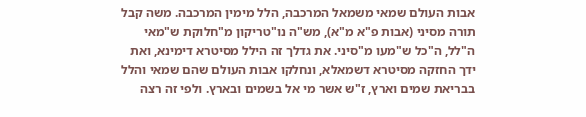אבות העולם שמאי משמאל המרכבה, הלל מימין המרכבה. משה קבל תורה מסיני (אבות פ"א מ"א), מש"ה נו"טריקון מ"חלוקת ש"מאי ה"לל, ה"כל ש"מעו מ"סיני. את גדלך זה הילל מסיטרא דימינא, ואת ידך החזקה מסיטרא דשמאלא, ונחלקו אבות העולם שהם שמאי והלל בבריאת שמים וארץ, ז"ש אשר מי אל בשמים ובארץ. ולפי זה רצה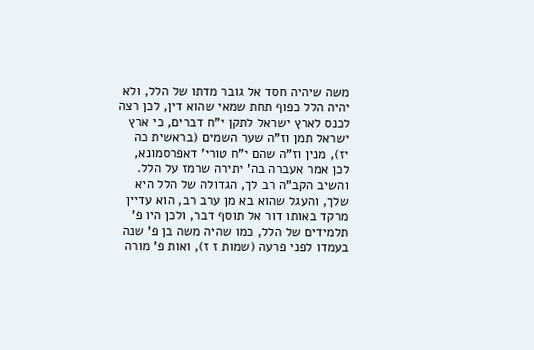משה שיהיה חסד אל גובר מדתו של הלל, ולא יהיה הלל כפוף תחת שמאי שהוא דין, לכן רצה לכנס לארץ ישראל לתקן י"ח דברים, כי ארץ ישראל תמן וז"ה שער השמים (בראשית כה יז), מנין וז"ה שהם י"ח טורי' דאפרסמונא, לכן אמר אעברה בה' יתירה שרמז על הלל. והשיב הקב"ה רב לך, הגדולה של הלל היא שלך, והעגל שהוא בא מן ערב רב, הוא עדיין מרקד באותו דור אל תוסף דבר, ולכן היו פ' תלמידים של הלל, כמו שהיה משה בן פ' שנה בעמדו לפני פרעה (שמות ז ז), ואות פ' מורה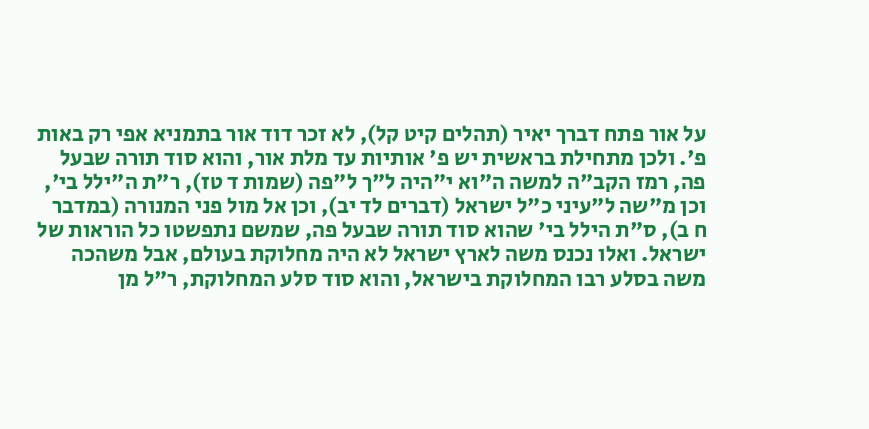על אור פתח דברך יאיר (תהלים קיט קל), לא זכר דוד אור בתמניא אפי רק באות פ'. ולכן מתחילת בראשית יש פ' אותיות עד מלת אור, והוא סוד תורה שבעל פה, רמז הקב"ה למשה ה"וא י"היה ל"ך ל"פה (שמות ד טז), ר"ת ה"ילל בי', וכן מ"שה ל"עיני כ"ל ישראל (דברים לד יב), וכן אל מול פני המנורה (במדבר ח ב), ס"ת הילל בי' שהוא סוד תורה שבעל פה, שמשם נתפשטו כל הוראות של ישראל. ואלו נכנס משה לארץ ישראל לא היה מחלוקת בעולם, אבל משהכה משה בסלע רבו המחלוקת בישראל, והוא סוד סלע המחלוקת, ר"ל מן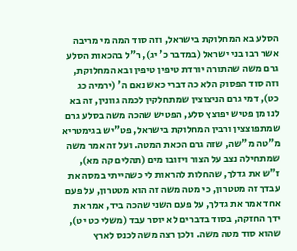הסלע בא המחלוקת בישראל, וזה סוד המה מי מריבה אשר רבו בני ישראל (במדבר כ' יג), ר"ל בהכאות הסלע גרם משה שהתורה יורדת טיפין טיפין ובא המחלוקת, וזה סוד הפסוק הלא כה דברי כאש נאם ה' (ירמיה כג כט), דמי גרם הניצוצין שמתחלקין לכמה גוונין, זה בא לנו מן פטיש יפוצץ סלע, הפטיש שהכה משה בסלע גרם שמתפוצצין ורבין המחלוקת בישראל, פט"יש בגימטריא מ"טה מ"שה, שזה גרם הכאת המטה. ועל זה אמר משה שמתחילה נצב על הצור ויזובו מים (תהלים קה מא), ז"ש את גדלך, שהחלות להראות לי כשהייתי במסה את עבדך זה מטטרון, כי מטה משה זה הוא מטטרון, על פעם אחד אמר את גדלך, על פעם השני שהכה ביד, אמר את ידך החזקה, בסוד בדברים לא יוסר עבד (משלי כט יט), שהוא סוד מטה משה. ולכן רצה משה לכנס לארץ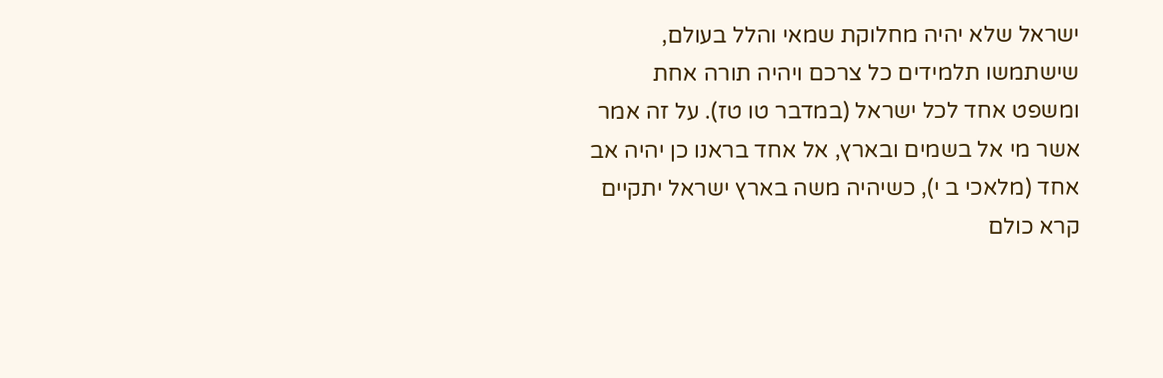ישראל שלא יהיה מחלוקת שמאי והלל בעולם, שישתמשו תלמידים כל צרכם ויהיה תורה אחת ומשפט אחד לכל ישראל (במדבר טו טז). על זה אמר אשר מי אל בשמים ובארץ, אל אחד בראנו כן יהיה אב אחד (מלאכי ב י), כשיהיה משה בארץ ישראל יתקיים קרא כולם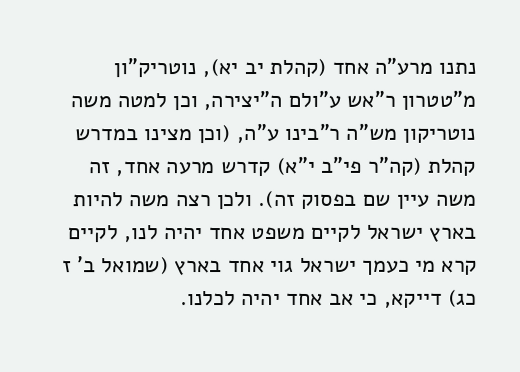נתנו מרע"ה אחד (קהלת יב יא), נוטריק"ון מ"טטרון ר"אש ע"ולם ה"יצירה, וכן למטה משה נוטריקון מש"ה ר"בינו ע"ה, (וכן מצינו במדרש קהלת (קה"ר פי"ב י"א) קדרש מרעה אחד, זה משה עיין שם בפסוק זה). ולכן רצה משה להיות בארץ ישראל לקיים משפט אחד יהיה לנו, לקיים קרא מי כעמך ישראל גוי אחד בארץ (שמואל ב' ז כג) דייקא, כי אב אחד יהיה לכלנו.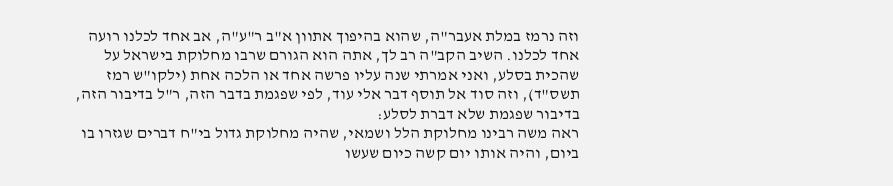וזה נרמז במלת אעבר"ה, שהוא בהיפוך אתוון א"ב ר"ע"ה, אב אחד לכלנו רועה אחד לכלנו. השיב הקב"ה רב לך, אתה הוא הגורם שרבו מחלוקת בישראל על שהכית בסלע, ואני אמרתי שנה עליו פרשה אחד או הלכה אחת (ילקו"ש רמז תשס"ד), וזה סוד אל תוסף דבר אלי עוד, לפי שפגמת בדבר הזה, ר"ל בדיבור הזה, בדיבור שפגמת שלא דברת לסלע:
ראה משה רבינו מחלוקת הלל ושמאי, שהיה מחלוקת גדול בי"ח דברים שגזרו בו ביום, והיה אותו יום קשה כיום שעשו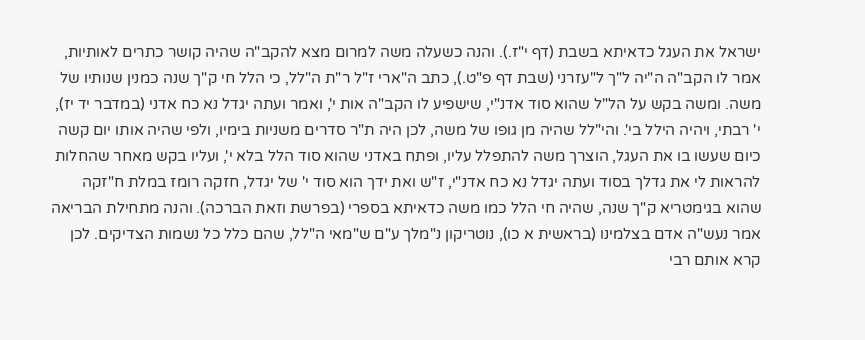ישראל את העגל כדאיתא בשבת (דף י"ז.). והנה כשעלה משה למרום מצא להקב"ה שהיה קושר כתרים לאותיות, אמר לו הקב"ה ה"יה ל"ך ל"עזרני (שבת דף פ"ט.), כתב ה"ארי ז"ל ר"ת ה"לל, כי הלל חי ק"ך שנה כמנין שנותיו של משה. ומשה בקש על הל"ל שהוא סוד אדנ"י, שישפיע לו הקב"ה אות י', ואמר ועתה יגדל נא כח אדני (במדבר יד יז), י' רבתי, ויהיה הילל בי'. והי"לל שהיה מן גופו של משה, לכן היה ת"ר סדרים משניות בימיו, ולפי שהיה אותו יום קשה כיום שעשו בו את העגל, הוצרך משה להתפלל עליו, ופתח באדני שהוא סוד הלל בלא י', ועליו בקש מאחר שהחלות להראות לי את גדלך בסוד ועתה יגדל נא כח אדנ"י, ז"ש ואת ידך הוא סוד י' של יגדל, חזקה רומז במלת ח"זקה שהוא בגימטריא ק"ך שנה, שהיה חי הלל כמו משה כדאיתא בספרי (בפרשת וזאת הברכה). והנה מתחילת הבריאה אמר נעש"ה אדם בצלמינו (בראשית א כו), נוטריקון נ"מלך ע"ם ש"מאי ה"לל, שהם כלל כל נשמות הצדיקים. לכן קרא אותם רבי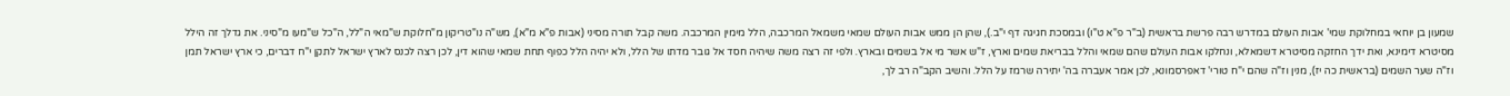שמעון בן יוחאי במחלוקת שמי' אבות העולם במדרש רבה פרשת בראשית (ב"ר פ"א ט"ו) ובמסכת חגיגה דף י"ב.), שהן הן ממש אבות העולם שמאי משמאל המרכבה, הלל מימין המרכבה. משה קבל תורה מסיני (אבות פ"א מ"א), מש"ה נו"טריקון מ"חלוקת ש"מאי ה"לל, ה"כל ש"מעו מ"סיני. את גדלך זה הילל מסיטרא דימינא, ואת ידך החזקה מסיטרא דשמאלא, ונחלקו אבות העולם שהם שמאי והלל בבריאת שמים וארץ, ז"ש אשר מי אל בשמים ובארץ. ולפי זה רצה משה שיהיה חסד אל גובר מדתו של הלל, ולא יהיה הלל כפוף תחת שמאי שהוא דין, לכן רצה לכנס לארץ ישראל לתקן י"ח דברים, כי ארץ ישראל תמן וז"ה שער השמים (בראשית כה יז), מנין וז"ה שהם י"ח טורי' דאפרסמונא, לכן אמר אעברה בה' יתירה שרמז על הלל. והשיב הקב"ה רב לך,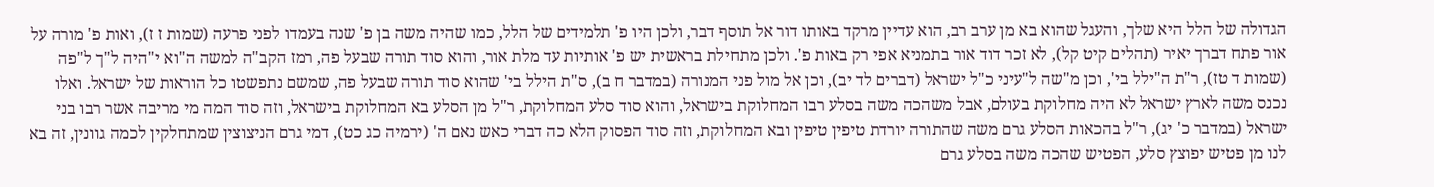הגדולה של הלל היא שלך, והעגל שהוא בא מן ערב רב, הוא עדיין מרקד באותו דור אל תוסף דבר, ולכן היו פ' תלמידים של הלל, כמו שהיה משה בן פ' שנה בעמדו לפני פרעה (שמות ז ז), ואות פ' מורה על אור פתח דברך יאיר (תהלים קיט קל), לא זכר דוד אור בתמניא אפי רק באות פ'. ולכן מתחילת בראשית יש פ' אותיות עד מלת אור, והוא סוד תורה שבעל פה, רמז הקב"ה למשה ה"וא י"היה ל"ך ל"פה (שמות ד טז), ר"ת ה"ילל בי', וכן מ"שה ל"עיני כ"ל ישראל (דברים לד יב), וכן אל מול פני המנורה (במדבר ח ב), ס"ת הילל בי' שהוא סוד תורה שבעל פה, שמשם נתפשטו כל הוראות של ישראל. ואלו נכנס משה לארץ ישראל לא היה מחלוקת בעולם, אבל משהכה משה בסלע רבו המחלוקת בישראל, והוא סוד סלע המחלוקת, ר"ל מן הסלע בא המחלוקת בישראל, וזה סוד המה מי מריבה אשר רבו בני ישראל (במדבר כ' יג), ר"ל בהכאות הסלע גרם משה שהתורה יורדת טיפין טיפין ובא המחלוקת, וזה סוד הפסוק הלא כה דברי כאש נאם ה' (ירמיה כג כט), דמי גרם הניצוצין שמתחלקין לכמה גוונין, זה בא לנו מן פטיש יפוצץ סלע, הפטיש שהכה משה בסלע גרם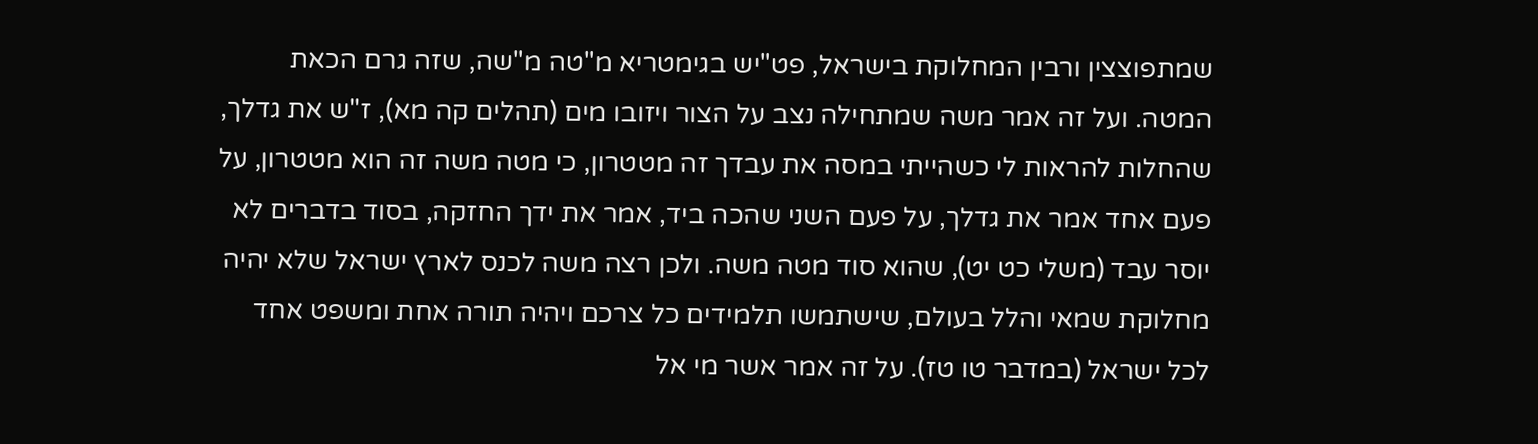שמתפוצצין ורבין המחלוקת בישראל, פט"יש בגימטריא מ"טה מ"שה, שזה גרם הכאת המטה. ועל זה אמר משה שמתחילה נצב על הצור ויזובו מים (תהלים קה מא), ז"ש את גדלך, שהחלות להראות לי כשהייתי במסה את עבדך זה מטטרון, כי מטה משה זה הוא מטטרון, על פעם אחד אמר את גדלך, על פעם השני שהכה ביד, אמר את ידך החזקה, בסוד בדברים לא יוסר עבד (משלי כט יט), שהוא סוד מטה משה. ולכן רצה משה לכנס לארץ ישראל שלא יהיה מחלוקת שמאי והלל בעולם, שישתמשו תלמידים כל צרכם ויהיה תורה אחת ומשפט אחד לכל ישראל (במדבר טו טז). על זה אמר אשר מי אל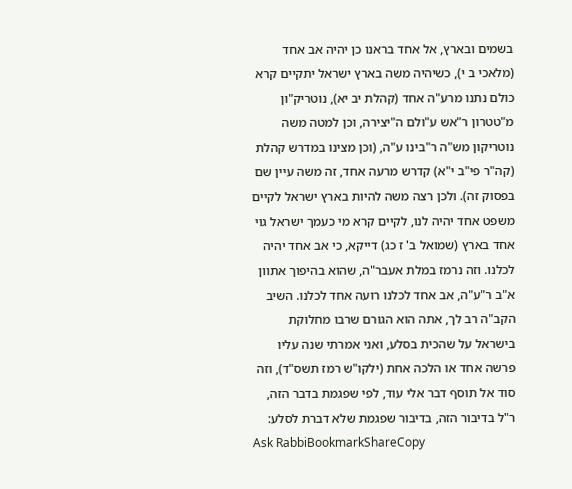בשמים ובארץ, אל אחד בראנו כן יהיה אב אחד (מלאכי ב י), כשיהיה משה בארץ ישראל יתקיים קרא כולם נתנו מרע"ה אחד (קהלת יב יא), נוטריק"ון מ"טטרון ר"אש ע"ולם ה"יצירה, וכן למטה משה נוטריקון מש"ה ר"בינו ע"ה, (וכן מצינו במדרש קהלת (קה"ר פי"ב י"א) קדרש מרעה אחד, זה משה עיין שם בפסוק זה). ולכן רצה משה להיות בארץ ישראל לקיים משפט אחד יהיה לנו, לקיים קרא מי כעמך ישראל גוי אחד בארץ (שמואל ב' ז כג) דייקא, כי אב אחד יהיה לכלנו. וזה נרמז במלת אעבר"ה, שהוא בהיפוך אתוון א"ב ר"ע"ה, אב אחד לכלנו רועה אחד לכלנו. השיב הקב"ה רב לך, אתה הוא הגורם שרבו מחלוקת בישראל על שהכית בסלע, ואני אמרתי שנה עליו פרשה אחד או הלכה אחת (ילקו"ש רמז תשס"ד), וזה סוד אל תוסף דבר אלי עוד, לפי שפגמת בדבר הזה, ר"ל בדיבור הזה, בדיבור שפגמת שלא דברת לסלע:
Ask RabbiBookmarkShareCopy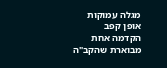מגלה עמוקות
אופן קפב
הקדמה אחת מבוארת שהקב"ה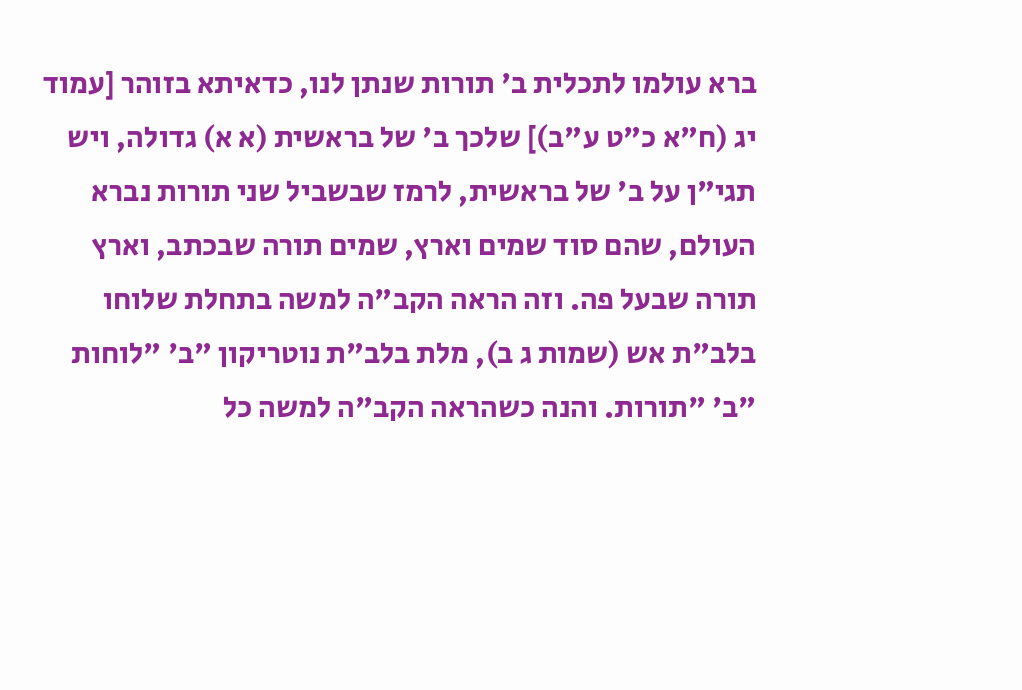ברא עולמו לתכלית ב' תורות שנתן לנו, כדאיתא בזוהר [עמוד יג (ח"א כ"ט ע"ב)] שלכך ב' של בראשית (א א) גדולה, ויש תגי"ן על ב' של בראשית, לרמז שבשביל שני תורות נברא העולם, שהם סוד שמים וארץ, שמים תורה שבכתב, וארץ תורה שבעל פה. וזה הראה הקב"ה למשה בתחלת שלוחו בלב"ת אש (שמות ג ב), מלת בלב"ת נוטריקון "ב' "לוחות "ב' "תורות. והנה כשהראה הקב"ה למשה כל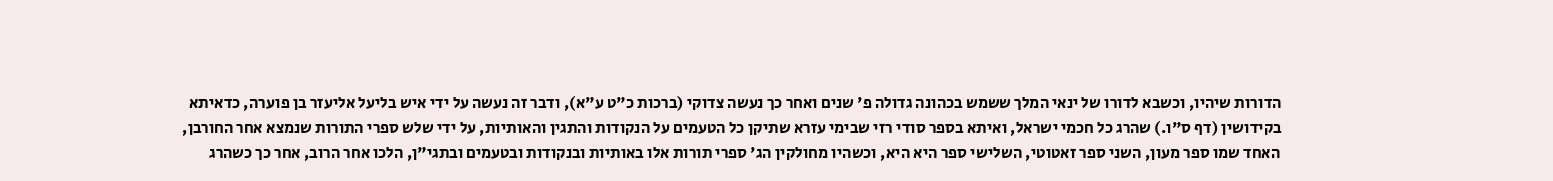הדורות שיהיו, וכשבא לדורו של ינאי המלך ששמש בכהונה גדולה פ' שנים ואחר כך נעשה צדוקי (ברכות כ"ט ע"א), ודבר זה נעשה על ידי איש בליעל אליעזר בן פוערה, כדאיתא בקידושין (דף ס"ו.) שהרג כל חכמי ישראל, ואיתא בספר סודי רזי שבימי עזרא שתיקן כל הטעמים על הנקודות והתגין והאותיות, על ידי שלש ספרי התורות שנמצא אחר החורבן, האחד שמו ספר מעון, השני ספר זאטוטי, השלישי ספר היא היא, וכשהיו מחולקין הג' ספרי תורות אלו באותיות ובנקודות ובטעמים ובתגי"ן, הלכו אחר הרוב, אחר כך כשהרג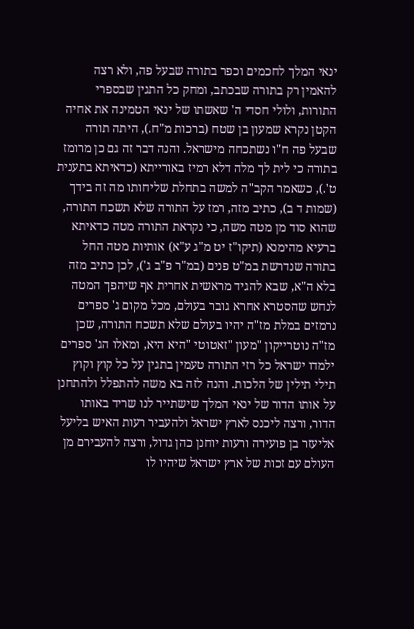ינאי המלך לחכמים וכפר בתורה שבעל פה, ולא רצה להאמין רק בתורה שבכתב, ומחק כל התגין שבספרי התורות, ולולי חסדי ה' שאשתו של ינאי הטמינה את אחיה הקטן נקרא שמעון בן שטח (ברכות מ"ח.), היתה תורה שבעל פה ח"ו נשתכחה מישראל. והנה דבר זה גם כן מרומז בתורה כי לית לך מלה דלא רמיז באורייתא (כדאיתא בתענית ט'.), כשאמר הקב"ה למשה בתחלת שליחותו מה זה בידך (שמות ד ב), כתיב מזה, רמז על התורה שלא תשכח התורה, שהוא סוד מן מטה משה, כי נקראת התורה מטה כדאיתא ברעיא מהימנא (תיקו"ז יט מ"ג ע"א) אותיות מטה החל בתורה שנדרשת במ"ט פנים (במ"ר פ"ב ג'), לכן כתיב מזה בלא ה"א, שבא להגיד מראשית אחרית אף שיהפך המטה לנחש שהסטרא אחרא גובר בעולם, מכל מקום ג' ספרים נרמזים במלת מז"ה יהיו בעולם שלא תשכח התורה, שכן מז"ה נוטרייקון "מעון "זאטוטי "היא היא, ומאלו הג' ספרים ילמדו ישראל כל רזי התורה טעמין בתגין על כל קוץ וקוץ תילי תילין של הלכות. והנה לזה בא משה להתפלל ולהתחנן על אותו הדור של ינאי המלך שישתייר לנו שריד באותו הדור, ורצה ליכנס לארץ ישראל ולהעביר רעות האיש בליעל אליעזר בן פועירה ורעות יוחנן כהן גדול, ורצה להעבירם מן העולם עם זכות של ארץ ישראל שיהיו לו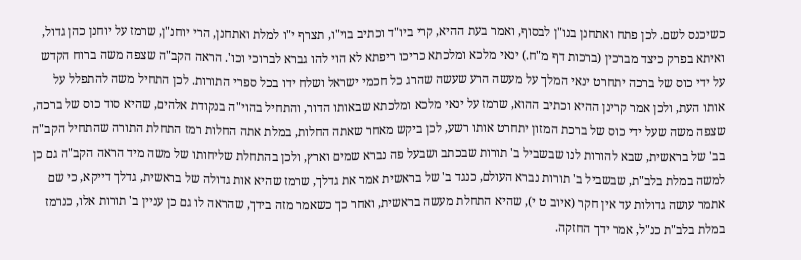כשיכנס לשם. לכן פתח ואתחנן בנו"ן לבסוף, ואמר בעת ההיא, קרי ביו"ד וכתיב בוי"ו, תצרף י"ו למלת ואתחנן, הרי יוחנ"ן, שרמז על יוחנן כהן גדול, ואיתא בפרק כיצד מברכין (ברכות דף מ"ח.) ינאי מלכא ומלכתא כריכו ריפתא לא הוי להו גברא לברוכי וכו'. הראה הקב"ה שצפה משה ברוח הקדש על ידי כוס של ברכה יתחרט ינאי המלך על מעשה הרע שעשה שהרג כל חכמי ישראל ושלח ידו בכל ספרי התורות. לכן התחיל משה להתפלל על אותו העת, ולכן אמר קרינן ההיא וכתיב ההוא, שרמז על ינאי מלכא ומלכתא שבאותו הדור, והתחיל בהוי"ה בנקודת אלהים, שהיא סוד כוס של ברכה, שצפה משה שעל ידי כוס של ברכת המזון יתחרט אותו רשע, לכן ביקש מאחר שאתה החלות, במלת אתה החלות רמז התחלת התורה שהתחיל הקב"ה בב' של בראשית, שבא להורות לנו שבשביל ב' תורות שבכתב ושבעל פה נברא שמים וארץ, ולכן בהתחלת שליחותו של משה מיד הראה הקב"ה גם כן למשה במלת בלב"ת, שבשביל ב' תורות נברא העולם, כנגד ב' של בראשית אמר את גדלך, שרמז שהיא אות גדולה של בראשית, גדלך דייקא, כי שם אתמר עושה גדולות עד אין חקר (איוב ט י), שהיא התחלת מעשה בראשית, ואחר כך כשאמר מזה בידך, שהראה לו גם כן עניין ב' תורות אלו, כנרמז במלת בלב"ת כנ"ל, אמר ידך החזקה.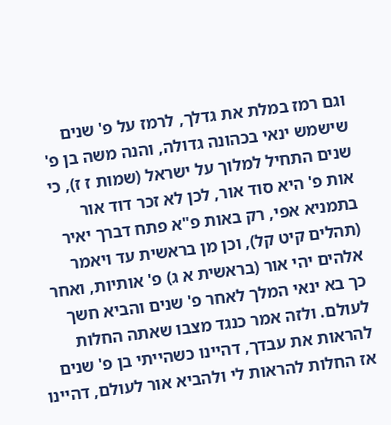וגם רמז במלת את גדלך, לרמז על פ' שנים שישמש ינאי בכהונה גדולה, והנה משה בן פ' שנים התחיל למלוך על ישראל (שמות ז ז), כי אות פ' היא סוד אור, לכן לא זכר דוד אור בתמניא אפי, רק באות פ"א פתח דברך יאיר (תהלים קיט קל), וכן מן בראשית עד ויאמר אלהים יהי אור (בראשית א ג) פ' אותיות, ואחר כך בא ינאי המלך לאחר פ' שנים והביא חשך לעולם. ולזה אמר כנגד מצבו שאתה החלות להראות את עבדך, דהיינו כשהייתי בן פ' שנים אז החלות להראות לי ולהביא אור לעולם, דהיינו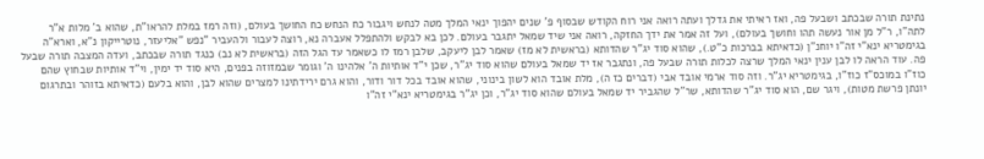נתינת תורה שבכתב ושבעל פה, ואז ראיתי את גדלך ועתה רואה אני רוח הקודש שבסוף פ' שנים יהפוך ינאי המלך מטה לנחש ויגבור כח הנחש כח החושך בעולם, (וזה רמז במלת להראו"ת, שהוא ב' מלות א"ר לתה"ו, ר"ל מן אור נעשה תהו וחושך בעולם), ועל זה אמר את ידך החזקה, רואה אני שיד שמאל יתגבר בעולם. לכן בא לבקש ולהתפלל אעברה נא, רוצה לעבור ולהעביר "נפש "אליעזר, נוטרייקון נ"א, וארא"ה בגימטריא ינא"י זה"ו יוחנ"ן (כדאיתא בברכות כ"ט.), שהוא סוד יג"ר שהדותא (בראשית לא מז) שאמר לבן ליעקב, שלבן רמז לו כשאמר עד הגל הזה (בראשית לא נב) כנגד תורה שבכתב, ועדה המצבה תורה שבעל פה. עוד הראה לו לבן ענין ינאי המלך שרצה לכלות תורה שבעל פה, ונתגבר אז יד שמאל בעולם שהוא סוד יג"ר, שכן י"ד אותיות ה' אלהינו ה' וגומר שבמזוזה בפנים, היא סוד יד ימין, וי"ד אותיות שבחוץ שהם כוז"ו במוכס"ז כוז"ו, בגימטריא יג"ר. וזה סוד ארמי אובד אבי (דברים כז ה), מלת אובד הוא לשון בינוני, שהוא אובד בכל דור ודור, והוא גרם ירידתינו למצרים שהוא לבן, והוא בלעם (כדאיתא בזוהר ובתרגום יונתן פרשת מטות), ויגר שם, הוא סוד יג"ר שהדותא, שר"ל שהגביר יד שמאל בעולם שהוא סוד יג"ר, וכן יג"ר בגימטריא ינא"י זה"ו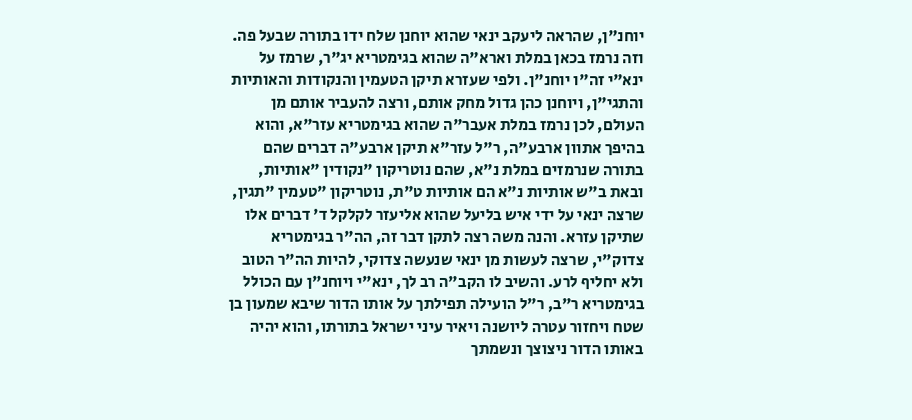יוחנ"ן, שהראה ליעקב ינאי שהוא יוחנן שלח ידו בתורה שבעל פה. וזה נרמז בכאן במלת וארא"ה שהוא בגימטריא יג"ר, שרמז על ינא"י זה"ו יוחנ"ן. ולפי שעזרא תיקן הטעמין והנקודות והאותיות והתגי"ן, ויוחנן כהן גדול מחק אותם, ורצה להעביר אותם מן העולם, לכן נרמז במלת אעבר"ה שהוא בגימטריא עזר"א, והוא בהיפך אתוון ארבע"ה, ר"ל עזר"א תיקן ארבע"ה דברים שהם בתורה שנרמזים במלת נ"א, שהם נוטריקון "נקודין "אותיות, ובאת ב"ש אותיות נ"א הם אותיות ט"ת, נוטריקון "טעמין "תגין, שרצה ינאי על ידי איש בליעל שהוא אליעזר לקלקל ד' דברים אלו שתיקן עזרא. והנה משה רצה לתקן דבר זה, הה"ר בגימטריא צדוק"י, שרצה לעשות מן ינאי שנעשה צדוקי, להיות הה"ר הטוב ולא יחליף לרע. והשיב לו הקב"ה רב לך, ינא"י ויוחנ"ן עם הכולל בגימטריא ר"ב, ר"ל הועילה תפילתך על אותו הדור שיבא שמעון בן שטח ויחזור עטרה ליושנה ויאיר עיני ישראל בתורתו, והוא יהיה באותו הדור ניצוצך ונשמתך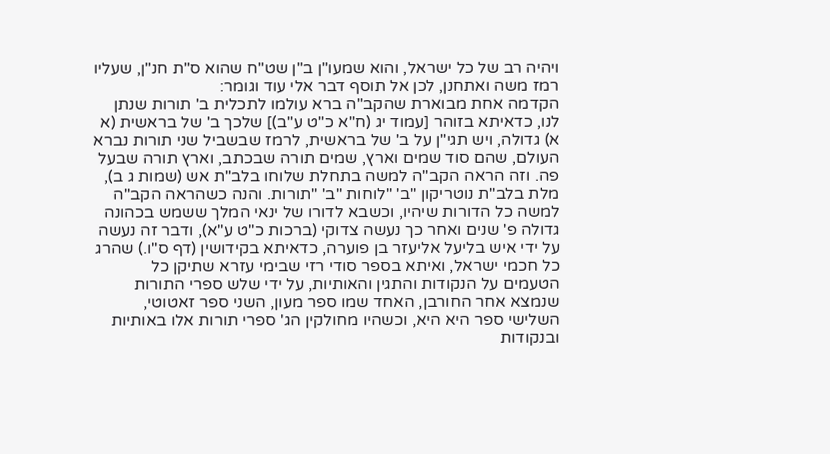ויהיה רב של כל ישראל, והוא שמעו"ן ב"ן שט"ח שהוא ס"ת חנ"ן, שעליו רמז משה ואתחנן, לכן אל תוסף דבר אלי עוד וגומר:
הקדמה אחת מבוארת שהקב"ה ברא עולמו לתכלית ב' תורות שנתן לנו, כדאיתא בזוהר [עמוד יג (ח"א כ"ט ע"ב)] שלכך ב' של בראשית (א א) גדולה, ויש תגי"ן על ב' של בראשית, לרמז שבשביל שני תורות נברא העולם, שהם סוד שמים וארץ, שמים תורה שבכתב, וארץ תורה שבעל פה. וזה הראה הקב"ה למשה בתחלת שלוחו בלב"ת אש (שמות ג ב), מלת בלב"ת נוטריקון "ב' "לוחות "ב' "תורות. והנה כשהראה הקב"ה למשה כל הדורות שיהיו, וכשבא לדורו של ינאי המלך ששמש בכהונה גדולה פ' שנים ואחר כך נעשה צדוקי (ברכות כ"ט ע"א), ודבר זה נעשה על ידי איש בליעל אליעזר בן פוערה, כדאיתא בקידושין (דף ס"ו.) שהרג כל חכמי ישראל, ואיתא בספר סודי רזי שבימי עזרא שתיקן כל הטעמים על הנקודות והתגין והאותיות, על ידי שלש ספרי התורות שנמצא אחר החורבן, האחד שמו ספר מעון, השני ספר זאטוטי, השלישי ספר היא היא, וכשהיו מחולקין הג' ספרי תורות אלו באותיות ובנקודות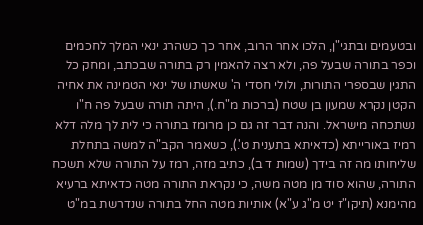ובטעמים ובתגי"ן, הלכו אחר הרוב, אחר כך כשהרג ינאי המלך לחכמים וכפר בתורה שבעל פה, ולא רצה להאמין רק בתורה שבכתב, ומחק כל התגין שבספרי התורות, ולולי חסדי ה' שאשתו של ינאי הטמינה את אחיה הקטן נקרא שמעון בן שטח (ברכות מ"ח.), היתה תורה שבעל פה ח"ו נשתכחה מישראל. והנה דבר זה גם כן מרומז בתורה כי לית לך מלה דלא רמיז באורייתא (כדאיתא בתענית ט'.), כשאמר הקב"ה למשה בתחלת שליחותו מה זה בידך (שמות ד ב), כתיב מזה, רמז על התורה שלא תשכח התורה, שהוא סוד מן מטה משה, כי נקראת התורה מטה כדאיתא ברעיא מהימנא (תיקו"ז יט מ"ג ע"א) אותיות מטה החל בתורה שנדרשת במ"ט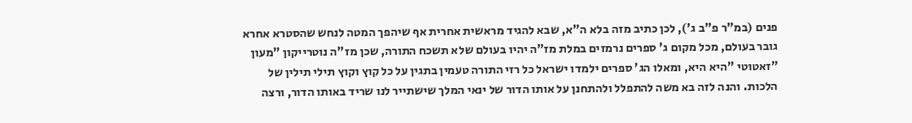פנים (במ"ר פ"ב ג'), לכן כתיב מזה בלא ה"א, שבא להגיד מראשית אחרית אף שיהפך המטה לנחש שהסטרא אחרא גובר בעולם, מכל מקום ג' ספרים נרמזים במלת מז"ה יהיו בעולם שלא תשכח התורה, שכן מז"ה נוטרייקון "מעון "זאטוטי "היא היא, ומאלו הג' ספרים ילמדו ישראל כל רזי התורה טעמין בתגין על כל קוץ וקוץ תילי תילין של הלכות. והנה לזה בא משה להתפלל ולהתחנן על אותו הדור של ינאי המלך שישתייר לנו שריד באותו הדור, ורצה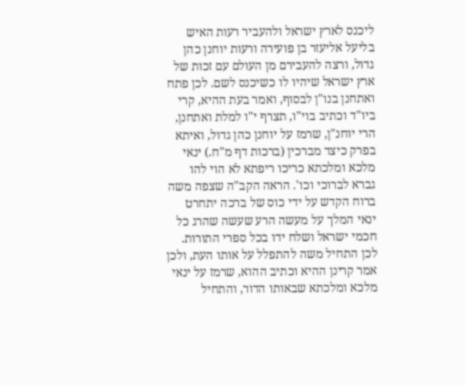ליכנס לארץ ישראל ולהעביר רעות האיש בליעל אליעזר בן פועירה ורעות יוחנן כהן גדול, ורצה להעבירם מן העולם עם זכות של ארץ ישראל שיהיו לו כשיכנס לשם. לכן פתח ואתחנן בנו"ן לבסוף, ואמר בעת ההיא, קרי ביו"ד וכתיב בוי"ו, תצרף י"ו למלת ואתחנן, הרי יוחנ"ן, שרמז על יוחנן כהן גדול, ואיתא בפרק כיצד מברכין (ברכות דף מ"ח.) ינאי מלכא ומלכתא כריכו ריפתא לא הוי להו גברא לברוכי וכו'. הראה הקב"ה שצפה משה ברוח הקדש על ידי כוס של ברכה יתחרט ינאי המלך על מעשה הרע שעשה שהרג כל חכמי ישראל ושלח ידו בכל ספרי התורות. לכן התחיל משה להתפלל על אותו העת, ולכן אמר קרינן ההיא וכתיב ההוא, שרמז על ינאי מלכא ומלכתא שבאותו הדור, והתחיל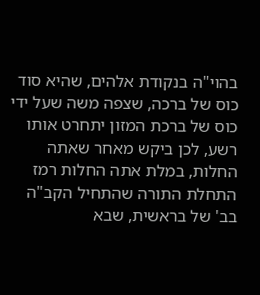בהוי"ה בנקודת אלהים, שהיא סוד כוס של ברכה, שצפה משה שעל ידי כוס של ברכת המזון יתחרט אותו רשע, לכן ביקש מאחר שאתה החלות, במלת אתה החלות רמז התחלת התורה שהתחיל הקב"ה בב' של בראשית, שבא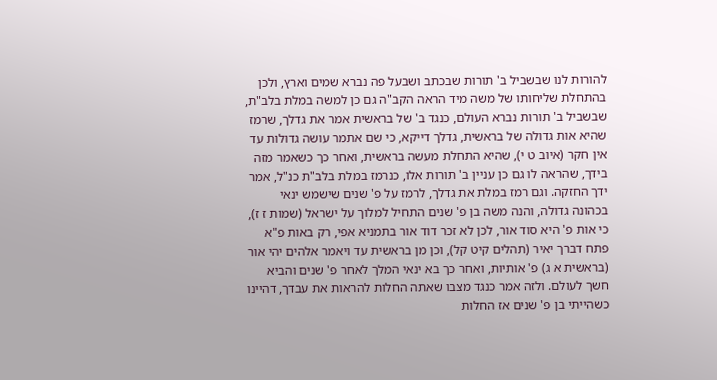להורות לנו שבשביל ב' תורות שבכתב ושבעל פה נברא שמים וארץ, ולכן בהתחלת שליחותו של משה מיד הראה הקב"ה גם כן למשה במלת בלב"ת, שבשביל ב' תורות נברא העולם, כנגד ב' של בראשית אמר את גדלך, שרמז שהיא אות גדולה של בראשית, גדלך דייקא, כי שם אתמר עושה גדולות עד אין חקר (איוב ט י), שהיא התחלת מעשה בראשית, ואחר כך כשאמר מזה בידך, שהראה לו גם כן עניין ב' תורות אלו, כנרמז במלת בלב"ת כנ"ל, אמר ידך החזקה. וגם רמז במלת את גדלך, לרמז על פ' שנים שישמש ינאי בכהונה גדולה, והנה משה בן פ' שנים התחיל למלוך על ישראל (שמות ז ז), כי אות פ' היא סוד אור, לכן לא זכר דוד אור בתמניא אפי, רק באות פ"א פתח דברך יאיר (תהלים קיט קל), וכן מן בראשית עד ויאמר אלהים יהי אור (בראשית א ג) פ' אותיות, ואחר כך בא ינאי המלך לאחר פ' שנים והביא חשך לעולם. ולזה אמר כנגד מצבו שאתה החלות להראות את עבדך, דהיינו כשהייתי בן פ' שנים אז החלות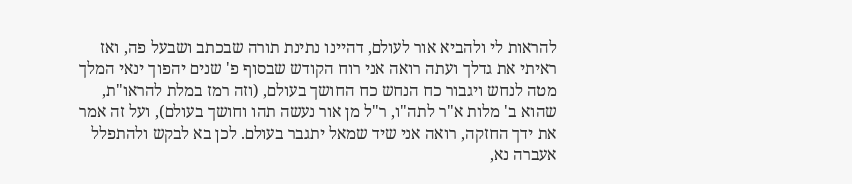להראות לי ולהביא אור לעולם, דהיינו נתינת תורה שבכתב ושבעל פה, ואז ראיתי את גדלך ועתה רואה אני רוח הקודש שבסוף פ' שנים יהפוך ינאי המלך מטה לנחש ויגבור כח הנחש כח החושך בעולם, (וזה רמז במלת להראו"ת, שהוא ב' מלות א"ר לתה"ו, ר"ל מן אור נעשה תהו וחושך בעולם), ועל זה אמר את ידך החזקה, רואה אני שיד שמאל יתגבר בעולם. לכן בא לבקש ולהתפלל אעברה נא,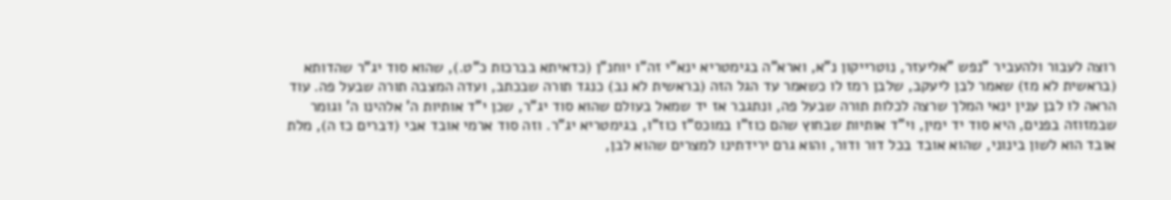רוצה לעבור ולהעביר "נפש "אליעזר, נוטרייקון נ"א, וארא"ה בגימטריא ינא"י זה"ו יוחנ"ן (כדאיתא בברכות כ"ט.), שהוא סוד יג"ר שהדותא (בראשית לא מז) שאמר לבן ליעקב, שלבן רמז לו כשאמר עד הגל הזה (בראשית לא נב) כנגד תורה שבכתב, ועדה המצבה תורה שבעל פה. עוד הראה לו לבן ענין ינאי המלך שרצה לכלות תורה שבעל פה, ונתגבר אז יד שמאל בעולם שהוא סוד יג"ר, שכן י"ד אותיות ה' אלהינו ה' וגומר שבמזוזה בפנים, היא סוד יד ימין, וי"ד אותיות שבחוץ שהם כוז"ו במוכס"ז כוז"ו, בגימטריא יג"ר. וזה סוד ארמי אובד אבי (דברים כז ה), מלת אובד הוא לשון בינוני, שהוא אובד בכל דור ודור, והוא גרם ירידתינו למצרים שהוא לבן,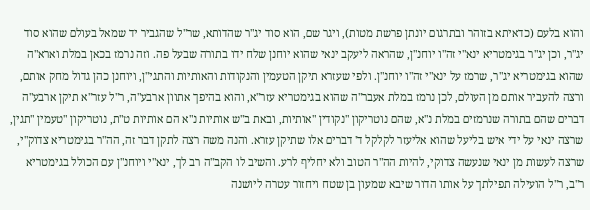והוא בלעם (כדאיתא בזוהר ובתרגום יונתן פרשת מטות), ויגר שם, הוא סוד יג"ר שהדותא, שר"ל שהגביר יד שמאל בעולם שהוא סוד יג"ר, וכן יג"ר בגימטריא ינא"י זה"ו יוחנ"ן, שהראה ליעקב ינאי שהוא יוחנן שלח ידו בתורה שבעל פה. וזה נרמז בכאן במלת וארא"ה שהוא בגימטריא יג"ר, שרמז על ינא"י זה"ו יוחנ"ן. ולפי שעזרא תיקן הטעמין והנקודות והאותיות והתגי"ן, ויוחנן כהן גדול מחק אותם, ורצה להעביר אותם מן העולם, לכן נרמז במלת אעבר"ה שהוא בגימטריא עזר"א, והוא בהיפך אתוון ארבע"ה, ר"ל עזר"א תיקן ארבע"ה דברים שהם בתורה שנרמזים במלת נ"א, שהם נוטריקון "נקודין "אותיות, ובאת ב"ש אותיות נ"א הם אותיות ט"ת, נוטריקון "טעמין "תגין, שרצה ינאי על ידי איש בליעל שהוא אליעזר לקלקל ד' דברים אלו שתיקן עזרא. והנה משה רצה לתקן דבר זה, הה"ר בגימטריא צדוק"י, שרצה לעשות מן ינאי שנעשה צדוקי, להיות הה"ר הטוב ולא יחליף לרע. והשיב לו הקב"ה רב לך, ינא"י ויוחנ"ן עם הכולל בגימטריא ר"ב, ר"ל הועילה תפילתך על אותו הדור שיבא שמעון בן שטח ויחזור עטרה ליושנה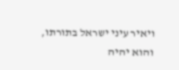ויאיר עיני ישראל בתורתו, והוא יהיה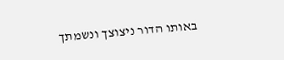באותו הדור ניצוצך ונשמתך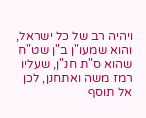ויהיה רב של כל ישראל, והוא שמעו"ן ב"ן שט"ח שהוא ס"ת חנ"ן, שעליו רמז משה ואתחנן, לכן אל תוסף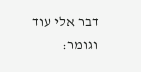דבר אלי עוד וגומר: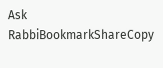Ask RabbiBookmarkShareCopy